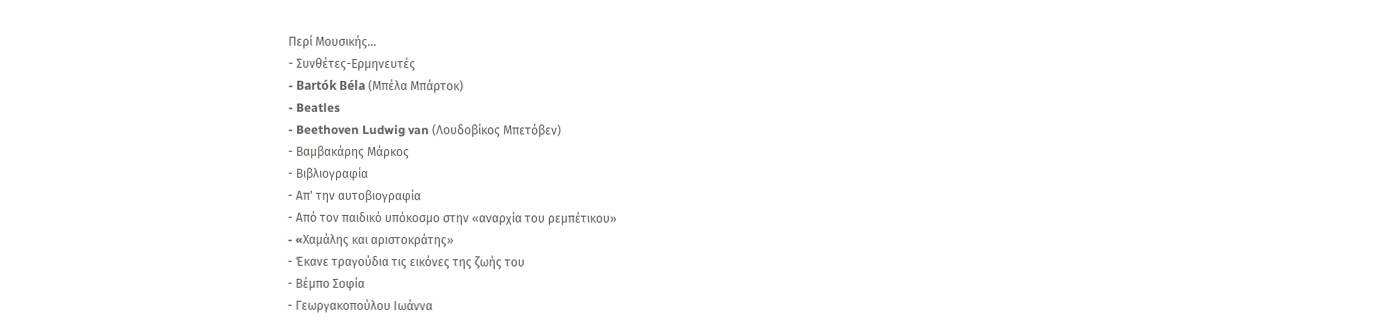Περί Μουσικής...
- Συνθέτες-Ερμηνευτές
- Bartók Béla (Μπέλα Μπάρτοκ)
- Beatles
- Beethoven Ludwig van (Λουδοβίκος Μπετόβεν)
- Βαμβακάρης Μάρκος
- Βιβλιογραφία
- Απ' την αυτοβιογραφία
- Από τον παιδικό υπόκοσμο στην «αναρχία του ρεμπέτικου»
- «Xαμάλης και αριστοκράτης»
- Έκανε τραγούδια τις εικόνες της ζωής του
- Βέμπο Σοφία
- Γεωργακοπούλου Ιωάννα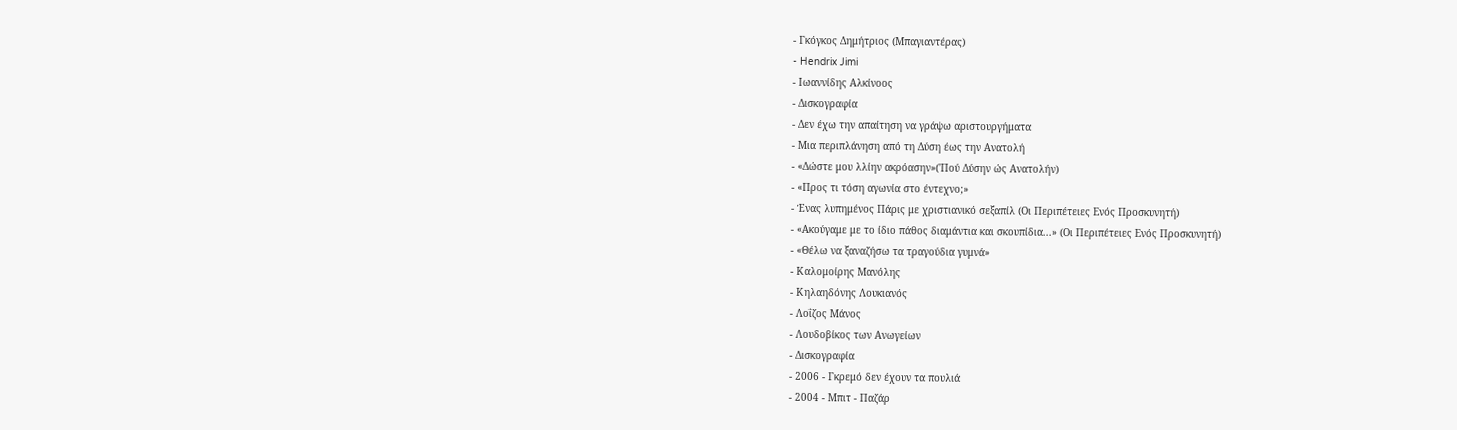- Γκόγκος Δημήτριος (Μπαγιαντέρας)
- Hendrix Jimi
- Ιωαννίδης Αλκίνοος
- Δισκογραφία
- Δεν έχω την απαίτηση να γράψω αριστουργήματα
- Μια περιπλάνηση από τη Δύση έως την Ανατολή
- «Δώστε μου λλίην ακρόασην»('Πού Δύσην ώς Ανατολήν)
- «Προς τι τόση αγωνία στο έντεχνο;»
- Ένας λυπημένος Πάρις με χριστιανικό σεξαπίλ (Οι Περιπέτειες Ενός Προσκυνητή)
- «Ακούγαμε με το ίδιο πάθος διαμάντια και σκουπίδια...» (Οι Περιπέτειες Ενός Προσκυνητή)
- «Θέλω να ξαναζήσω τα τραγούδια γυμνά»
- Καλομοίρης Μανόλης
- Κηλαηδόνης Λουκιανός
- Λοΐζος Μάνος
- Λουδοβίκος των Ανωγείων
- Δισκογραφία
- 2006 - Γκρεμό δεν έχουν τα πουλιά
- 2004 - Μπιτ - Παζάρ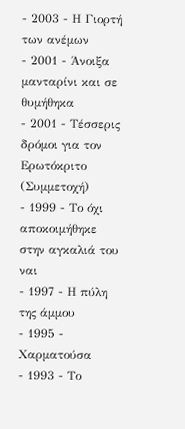- 2003 - Η Γιορτή των ανέμων
- 2001 - Άνοιξα μανταρίνι και σε θυμήθηκα
- 2001 - Τέσσερις δρόμοι για τον Ερωτόκριτο (Συμμετοχή)
- 1999 - Το όχι αποκοιμήθηκε στην αγκαλιά του ναι
- 1997 - Η πύλη της άμμου
- 1995 - Χαρματούσα
- 1993 - Το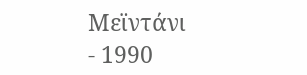Μεϊντάνι
- 1990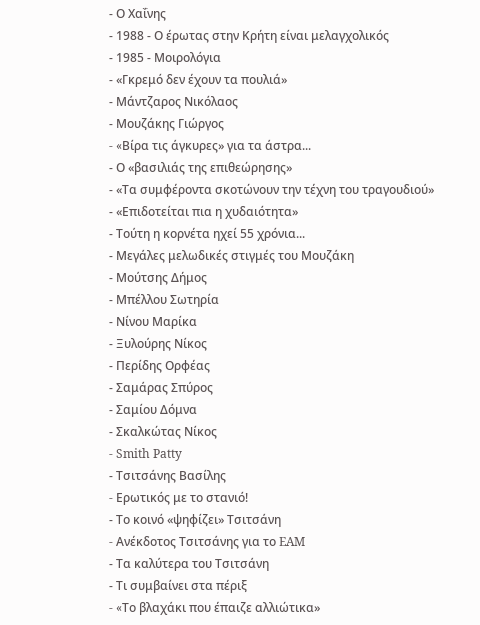- Ο Χαΐνης
- 1988 - Ο έρωτας στην Κρήτη είναι μελαγχολικός
- 1985 - Μοιρολόγια
- «Γκρεμό δεν έχουν τα πουλιά»
- Μάντζαρος Νικόλαος
- Μουζάκης Γιώργος
- «Bίρα τις άγκυρες» για τα άστρα...
- Ο «βασιλιάς της επιθεώρησης»
- «Τα συμφέροντα σκοτώνουν την τέχνη του τραγουδιού»
- «Επιδοτείται πια η χυδαιότητα»
- Τούτη η κορνέτα ηχεί 55 χρόνια...
- Μεγάλες μελωδικές στιγμές του Μουζάκη
- Μούτσης Δήμος
- Μπέλλου Σωτηρία
- Νίνου Μαρίκα
- Ξυλούρης Νίκος
- Περίδης Ορφέας
- Σαμάρας Σπύρος
- Σαμίου Δόμνα
- Σκαλκώτας Νίκος
- Smith Patty
- Τσιτσάνης Βασίλης
- Eρωτικός με το στανιό!
- Το κοινό «ψηφίζει» Τσιτσάνη
- Aνέκδοτος Tσιτσάνης για το EAM
- Τα καλύτερα του Τσιτσάνη
- Τι συμβαίνει στα πέριξ
- «Tο βλαχάκι που έπαιζε αλλιώτικα»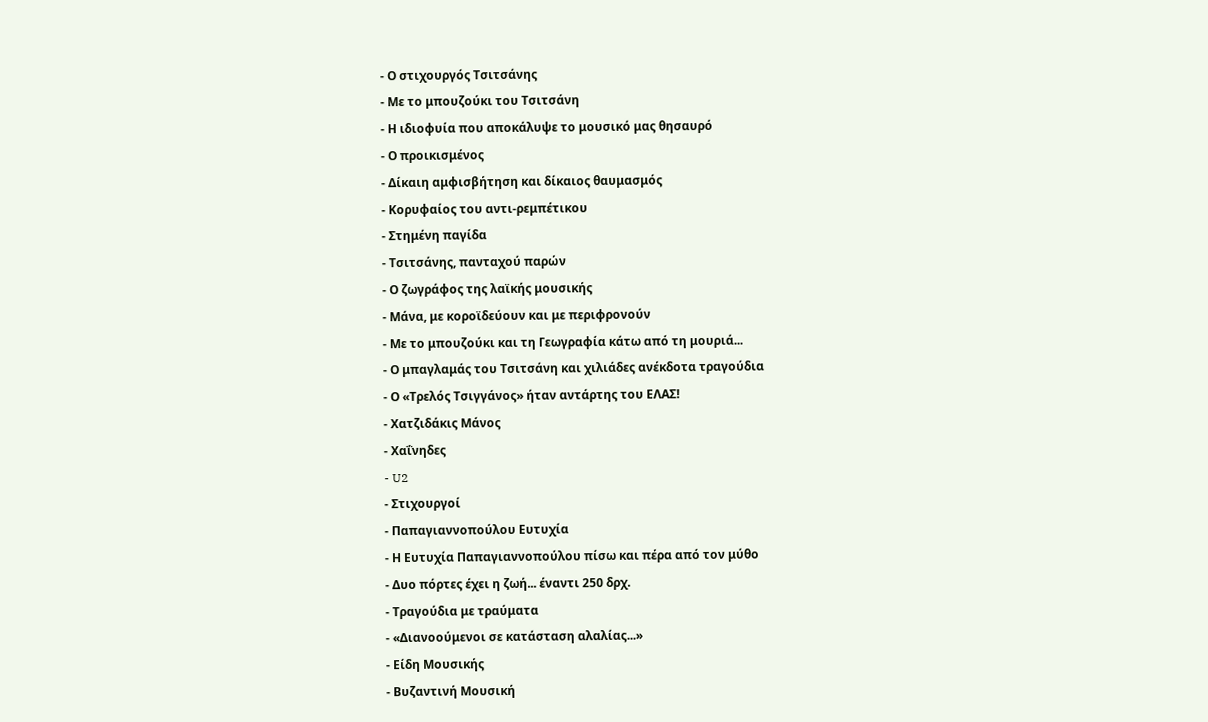- Ο στιχουργός Τσιτσάνης
- Με το μπουζούκι του Τσιτσάνη
- Η ιδιοφυία που αποκάλυψε το μουσικό μας θησαυρό
- Ο προικισμένος
- Δίκαιη αμφισβήτηση και δίκαιος θαυμασμός
- Κορυφαίος του αντι-ρεμπέτικου
- Στημένη παγίδα
- Τσιτσάνης, πανταχού παρών
- Ο ζωγράφος της λαϊκής μουσικής
- Μάνα, με κοροϊδεύουν και με περιφρονούν
- Με το μπουζούκι και τη Γεωγραφία κάτω από τη μουριά...
- Ο μπαγλαμάς του Τσιτσάνη και χιλιάδες ανέκδοτα τραγούδια
- Ο «Τρελός Τσιγγάνος» ήταν αντάρτης του ΕΛΑΣ!
- Χατζιδάκις Μάνος
- Χαΐνηδες
- U2
- Στιχουργοί
- Παπαγιαννοπούλου Ευτυχία
- Η Ευτυχία Παπαγιαννοπούλου πίσω και πέρα από τον μύθο
- Δυο πόρτες έχει η ζωή... έναντι 250 δρχ.
- Τραγούδια με τραύματα
- «Διανοούμενοι σε κατάσταση αλαλίας...»
- Είδη Μουσικής
- Βυζαντινή Μουσική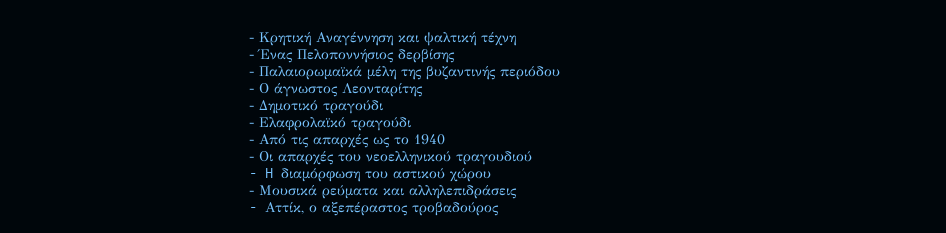- Κρητική Αναγέννηση και ψαλτική τέχνη
- Ένας Πελοποννήσιος δερβίσης
- Παλαιορωμαϊκά μέλη της βυζαντινής περιόδου
- Ο άγνωστος Λεονταρίτης
- Δημοτικό τραγούδι
- Ελαφρολαϊκό τραγούδι
- Από τις απαρχές ως το 1940
- Οι απαρχές του νεοελληνικού τραγουδιού
- H διαμόρφωση του αστικού χώρου
- Μουσικά ρεύματα και αλληλεπιδράσεις
- Aττίκ, ο αξεπέραστος τροβαδούρος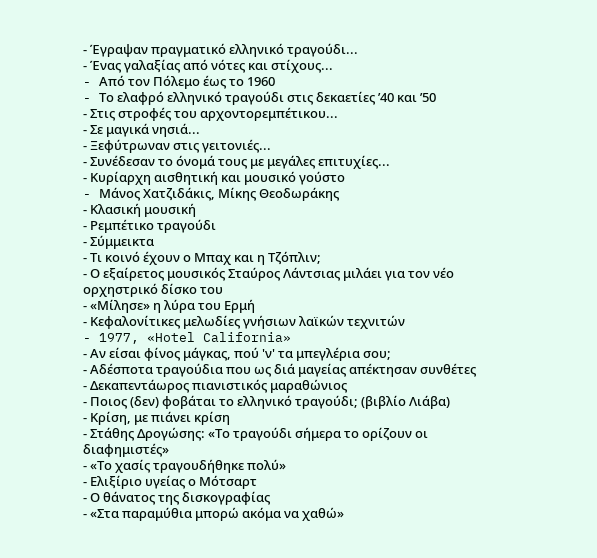- Έγραψαν πραγματικό ελληνικό τραγούδι...
- Ένας γαλαξίας από νότες και στίχους...
- Aπό τον Πόλεμο έως το 1960
- Tο ελαφρό ελληνικό τραγούδι στις δεκαετίες ’40 και ’50
- Στις στροφές του αρχοντορεμπέτικου...
- Σε μαγικά νησιά...
- Ξεφύτρωναν στις γειτονιές...
- Συνέδεσαν το όνομά τους με μεγάλες επιτυχίες...
- Κυρίαρχη αισθητική και μουσικό γούστο
- Mάνος Χατζιδάκις, Mίκης Θεοδωράκης
- Κλασική μουσική
- Ρεμπέτικο τραγούδι
- Σύμμεικτα
- Τι κοινό έχουν ο Μπαχ και η Τζόπλιν;
- Ο εξαίρετος μουσικός Σταύρος Λάντσιας μιλάει για τον νέο ορχηστρικό δίσκο του
- «Μίλησε» η λύρα του Ερμή
- Κεφαλονίτικες μελωδίες γνήσιων λαϊκών τεχνιτών
- 1977, «Hotel California»
- Αν είσαι φίνος μάγκας, πού 'ν' τα μπεγλέρια σου;
- Αδέσποτα τραγούδια που ως διά μαγείας απέκτησαν συνθέτες
- Δεκαπεντάωρος πιανιστικός μαραθώνιος
- Ποιος (δεν) φοβάται το ελληνικό τραγούδι; (βιβλίο Λιάβα)
- Κρίση, με πιάνει κρίση
- Στάθης Δρογώσης: «Το τραγούδι σήμερα το ορίζουν οι διαφημιστές»
- «Το χασίς τραγουδήθηκε πολύ»
- Ελιξίριο υγείας ο Μότσαρτ
- Ο θάνατος της δισκογραφίας
- «Στα παραμύθια μπορώ ακόμα να χαθώ»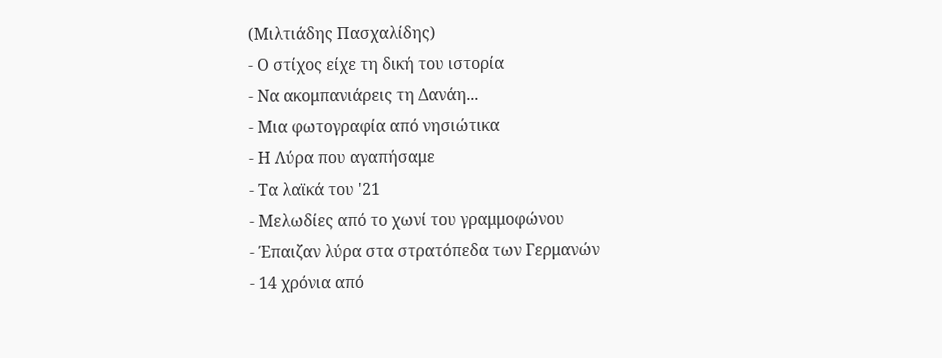(Μιλτιάδης Πασχαλίδης)
- Ο στίχος είχε τη δική του ιστορία
- Να ακομπανιάρεις τη Δανάη...
- Μια φωτογραφία από νησιώτικα
- Η Λύρα που αγαπήσαμε
- Τα λαϊκά του '21
- Μελωδίες από το χωνί του γραμμοφώνου
- Έπαιζαν λύρα στα στρατόπεδα των Γερμανών
- 14 χρόνια από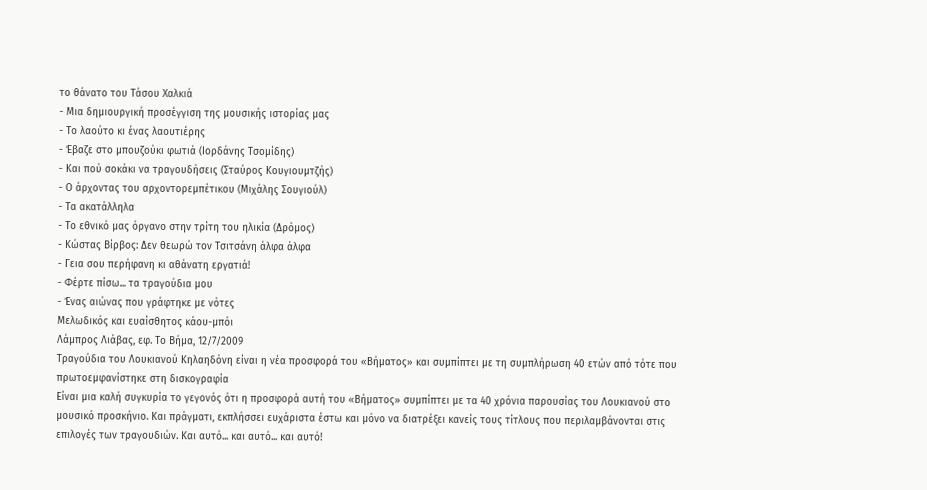το θάνατο του Τάσου Χαλκιά
- Μια δημιουργική προσέγγιση της μουσικής ιστορίας μας
- Το λαούτο κι ένας λαουτιέρης
- Έβαζε στο μπουζούκι φωτιά (Ιορδάνης Τσομίδης)
- Και πού σοκάκι να τραγουδήσεις (Σταύρος Κουγιουμτζής)
- Ο άρχοντας του αρχοντορεμπέτικου (Μιχάλης Σουγιούλ)
- Τα ακατάλληλα
- Το εθνικό μας όργανο στην τρίτη του ηλικία (Δρόμος)
- Κώστας Βίρβος: Δεν θεωρώ τον Τσιτσάνη άλφα άλφα
- Γεια σου περήφανη κι αθάνατη εργατιά!
- Φέρτε πίσω... τα τραγούδια μου
- Ένας αιώνας που γράφτηκε με νότες
Μελωδικός και ευαίσθητος κάου-μπόι
Λάμπρος Λιάβας, εφ. Το Βήμα, 12/7/2009
Τραγούδια του Λουκιανού Κηλαηδόνη είναι η νέα προσφορά του «Βήματος» και συμπίπτει με τη συμπλήρωση 40 ετών από τότε που πρωτοεμφανίστηκε στη δισκογραφία
Είναι μια καλή συγκυρία το γεγονός ότι η προσφορά αυτή του «Βήματος» συμπίπτει με τα 40 χρόνια παρουσίας του Λουκιανού στο μουσικό προσκήνιο. Και πράγματι, εκπλήσσει ευχάριστα έστω και μόνο να διατρέξει κανείς τους τίτλους που περιλαμβάνονται στις επιλογές των τραγουδιών. Και αυτό... και αυτό... και αυτό!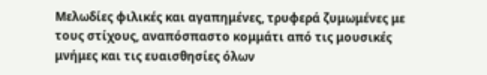Μελωδίες φιλικές και αγαπημένες, τρυφερά ζυμωμένες με τους στίχους, αναπόσπαστο κομμάτι από τις μουσικές μνήμες και τις ευαισθησίες όλων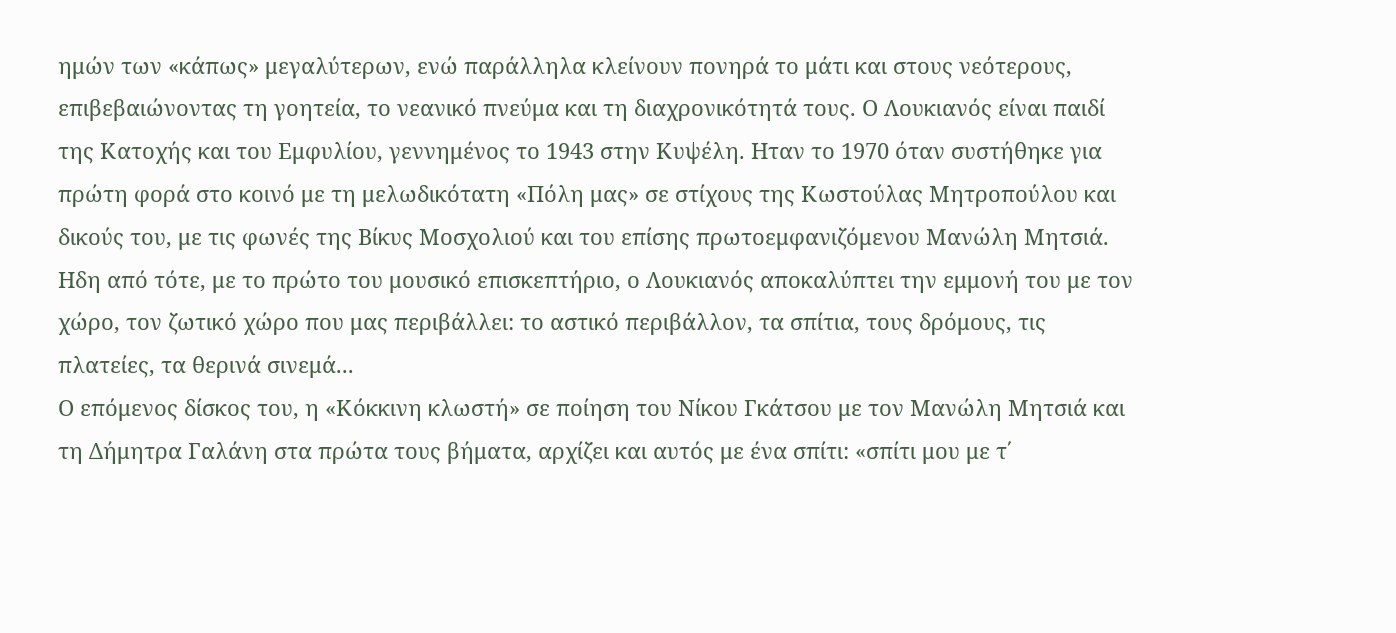ημών των «κάπως» μεγαλύτερων, ενώ παράλληλα κλείνουν πονηρά το μάτι και στους νεότερους, επιβεβαιώνοντας τη γοητεία, το νεανικό πνεύμα και τη διαχρονικότητά τους. Ο Λουκιανός είναι παιδί της Κατοχής και του Εμφυλίου, γεννημένος το 1943 στην Κυψέλη. Ηταν το 1970 όταν συστήθηκε για πρώτη φορά στο κοινό με τη μελωδικότατη «Πόλη μας» σε στίχους της Κωστούλας Μητροπούλου και δικούς του, με τις φωνές της Βίκυς Μοσχολιού και του επίσης πρωτοεμφανιζόμενου Μανώλη Μητσιά. Ηδη από τότε, με το πρώτο του μουσικό επισκεπτήριο, ο Λουκιανός αποκαλύπτει την εμμονή του με τον χώρο, τον ζωτικό χώρο που μας περιβάλλει: το αστικό περιβάλλον, τα σπίτια, τους δρόμους, τις πλατείες, τα θερινά σινεμά...
Ο επόμενος δίσκος του, η «Κόκκινη κλωστή» σε ποίηση του Νίκου Γκάτσου με τον Μανώλη Μητσιά και τη Δήμητρα Γαλάνη στα πρώτα τους βήματα, αρχίζει και αυτός με ένα σπίτι: «σπίτι μου με τ΄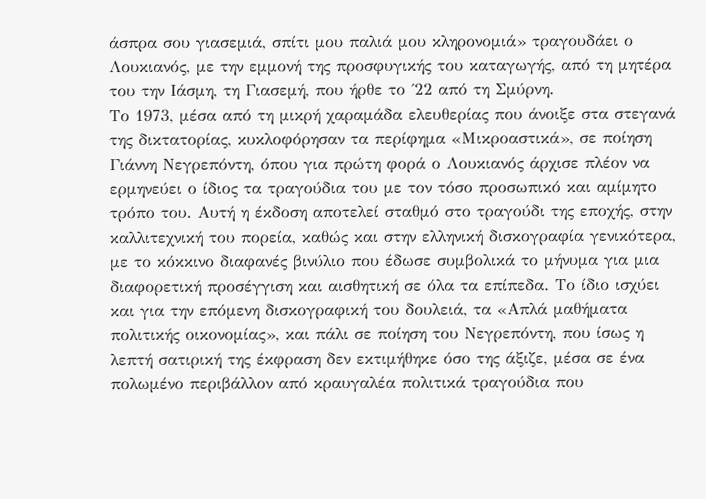άσπρα σου γιασεμιά, σπίτι μου παλιά μου κληρονομιά» τραγουδάει ο Λουκιανός, με την εμμονή της προσφυγικής του καταγωγής, από τη μητέρα του την Ιάσμη, τη Γιασεμή, που ήρθε το ΄22 από τη Σμύρνη.
Το 1973, μέσα από τη μικρή χαραμάδα ελευθερίας που άνοιξε στα στεγανά της δικτατορίας, κυκλοφόρησαν τα περίφημα «Μικροαστικά», σε ποίηση Γιάννη Νεγρεπόντη, όπου για πρώτη φορά ο Λουκιανός άρχισε πλέον να ερμηνεύει ο ίδιος τα τραγούδια του με τον τόσο προσωπικό και αμίμητο τρόπο του. Αυτή η έκδοση αποτελεί σταθμό στο τραγούδι της εποχής, στην καλλιτεχνική του πορεία, καθώς και στην ελληνική δισκογραφία γενικότερα, με το κόκκινο διαφανές βινύλιο που έδωσε συμβολικά το μήνυμα για μια διαφορετική προσέγγιση και αισθητική σε όλα τα επίπεδα. Το ίδιο ισχύει και για την επόμενη δισκογραφική του δουλειά, τα «Απλά μαθήματα πολιτικής οικονομίας», και πάλι σε ποίηση του Νεγρεπόντη, που ίσως η λεπτή σατιρική της έκφραση δεν εκτιμήθηκε όσο της άξιζε, μέσα σε ένα πολωμένο περιβάλλον από κραυγαλέα πολιτικά τραγούδια που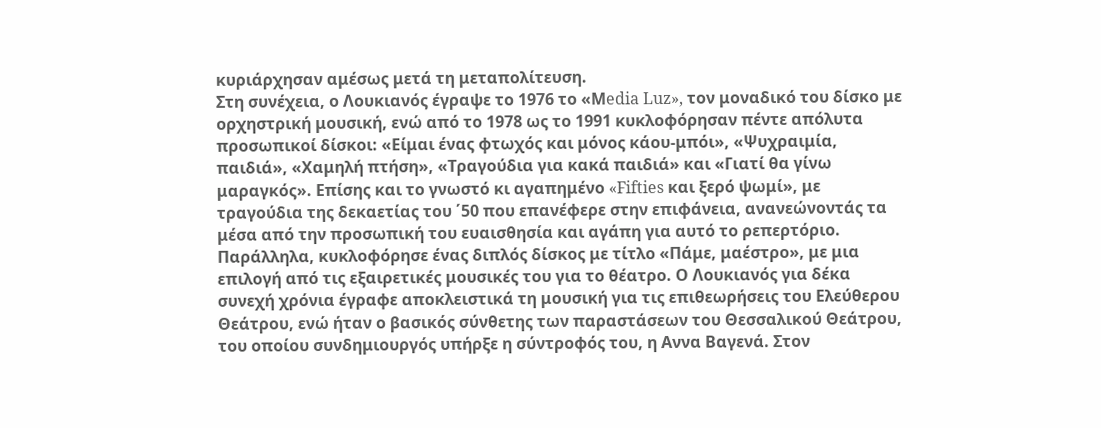κυριάρχησαν αμέσως μετά τη μεταπολίτευση.
Στη συνέχεια, ο Λουκιανός έγραψε το 1976 το «Μedia Luz», τον μοναδικό του δίσκο με ορχηστρική μουσική, ενώ από το 1978 ως το 1991 κυκλοφόρησαν πέντε απόλυτα προσωπικοί δίσκοι: «Είμαι ένας φτωχός και μόνος κάου-μπόι», «Ψυχραιμία, παιδιά», «Χαμηλή πτήση», «Τραγούδια για κακά παιδιά» και «Γιατί θα γίνω μαραγκός». Επίσης και το γνωστό κι αγαπημένο «Fifties και ξερό ψωμί», με τραγούδια της δεκαετίας του ΄50 που επανέφερε στην επιφάνεια, ανανεώνοντάς τα μέσα από την προσωπική του ευαισθησία και αγάπη για αυτό το ρεπερτόριο.
Παράλληλα, κυκλοφόρησε ένας διπλός δίσκος με τίτλο «Πάμε, μαέστρο», με μια επιλογή από τις εξαιρετικές μουσικές του για το θέατρο. Ο Λουκιανός για δέκα συνεχή χρόνια έγραφε αποκλειστικά τη μουσική για τις επιθεωρήσεις του Ελεύθερου Θεάτρου, ενώ ήταν ο βασικός σύνθετης των παραστάσεων του Θεσσαλικού Θεάτρου, του οποίου συνδημιουργός υπήρξε η σύντροφός του, η Αννα Βαγενά. Στον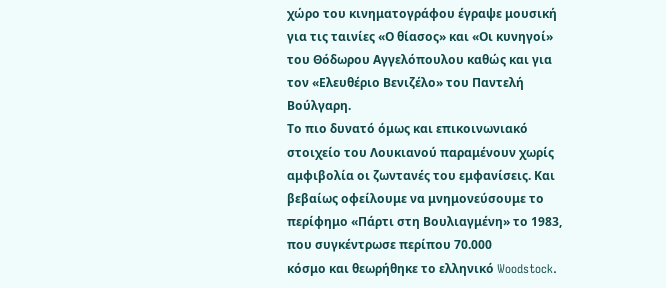χώρο του κινηματογράφου έγραψε μουσική για τις ταινίες «Ο θίασος» και «Οι κυνηγοί» του Θόδωρου Αγγελόπουλου καθώς και για τον «Ελευθέριο Βενιζέλο» του Παντελή Βούλγαρη.
Το πιο δυνατό όμως και επικοινωνιακό στοιχείο του Λουκιανού παραμένουν χωρίς αμφιβολία οι ζωντανές του εμφανίσεις. Και βεβαίως οφείλουμε να μνημονεύσουμε το περίφημο «Πάρτι στη Βουλιαγμένη» το 1983, που συγκέντρωσε περίπου 70.000
κόσμο και θεωρήθηκε το ελληνικό Woodstock.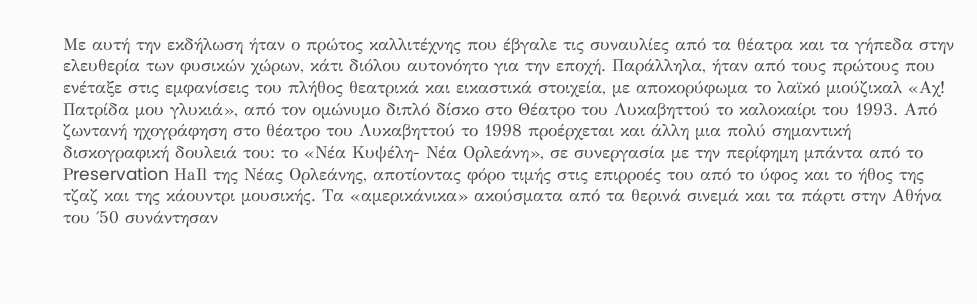Με αυτή την εκδήλωση ήταν ο πρώτος καλλιτέχνης που έβγαλε τις συναυλίες από τα θέατρα και τα γήπεδα στην ελευθερία των φυσικών χώρων, κάτι διόλου αυτονόητο για την εποχή. Παράλληλα, ήταν από τους πρώτους που ενέταξε στις εμφανίσεις του πλήθος θεατρικά και εικαστικά στοιχεία, με αποκορύφωμα το λαϊκό μιούζικαλ «Αχ! Πατρίδα μου γλυκιά», από τον ομώνυμο διπλό δίσκο στο Θέατρο του Λυκαβηττού το καλοκαίρι του 1993. Από ζωντανή ηχογράφηση στο θέατρο του Λυκαβηττού το 1998 προέρχεται και άλλη μια πολύ σημαντική δισκογραφική δουλειά του: το «Νέα Κυψέλη- Νέα Ορλεάνη», σε συνεργασία με την περίφημη μπάντα από το Ρreservation ΗaΙl της Νέας Ορλεάνης, αποτίοντας φόρο τιμής στις επιρροές του από το ύφος και το ήθος της τζαζ και της κάουντρι μουσικής. Τα «αμερικάνικα» ακούσματα από τα θερινά σινεμά και τα πάρτι στην Αθήνα του ΄50 συνάντησαν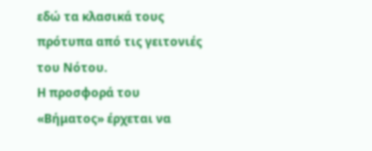εδώ τα κλασικά τους πρότυπα από τις γειτονιές του Νότου.
Η προσφορά του «Βήματος» έρχεται να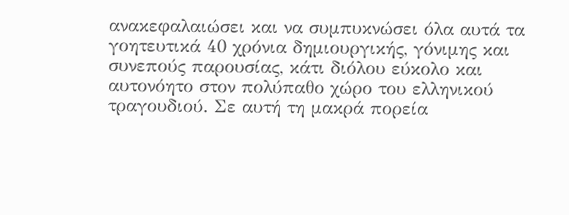ανακεφαλαιώσει και να συμπυκνώσει όλα αυτά τα γοητευτικά 40 χρόνια δημιουργικής, γόνιμης και συνεπούς παρουσίας, κάτι διόλου εύκολο και αυτονόητο στον πολύπαθο χώρο του ελληνικού τραγουδιού. Σε αυτή τη μακρά πορεία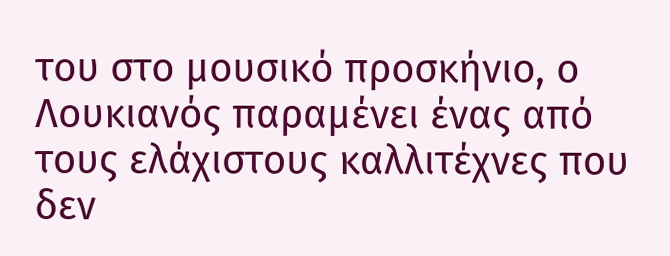του στο μουσικό προσκήνιο, ο Λουκιανός παραμένει ένας από τους ελάχιστους καλλιτέχνες που δεν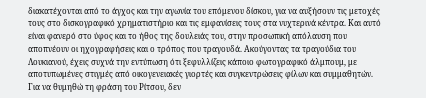διακατέχονται από το άγχος και την αγωνία του επόμενου δίσκου, για να αυξήσουν τις μετοχές τους στο δισκογραφικό χρηματιστήριο και τις εμφανίσεις τους στα νυχτερινά κέντρα. Και αυτό είναι φανερό στο ύφος και το ήθος της δουλειάς του, στην προσωπική απόλαυση που αποπνέουν οι ηχογραφήσεις και ο τρόπος που τραγουδά. Ακούγοντας τα τραγούδια του Λουκιανού, έχεις συχνά την εντύπωση ότι ξεφυλλίζεις κάποιο φωτογραφικό άλμπουμ, με αποτυπωμένες στιγμές από οικογενειακές γιορτές και συγκεντρώσεις φίλων και συμμαθητών.
Για να θυμηθώ τη φράση του Ρίτσου, δεν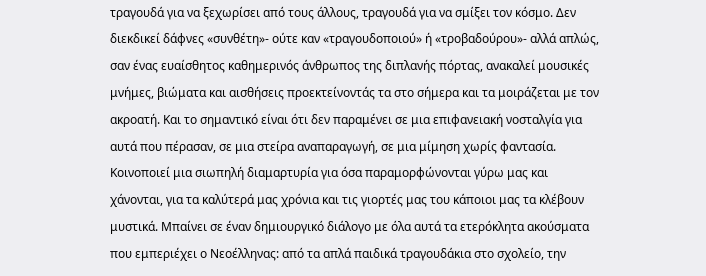τραγουδά για να ξεχωρίσει από τους άλλους, τραγουδά για να σμίξει τον κόσμο. Δεν διεκδικεί δάφνες «συνθέτη»- ούτε καν «τραγουδοποιού» ή «τροβαδούρου»- αλλά απλώς, σαν ένας ευαίσθητος καθημερινός άνθρωπος της διπλανής πόρτας, ανακαλεί μουσικές μνήμες, βιώματα και αισθήσεις προεκτείνοντάς τα στο σήμερα και τα μοιράζεται με τον ακροατή. Και το σημαντικό είναι ότι δεν παραμένει σε μια επιφανειακή νοσταλγία για αυτά που πέρασαν, σε μια στείρα αναπαραγωγή, σε μια μίμηση χωρίς φαντασία. Κοινοποιεί μια σιωπηλή διαμαρτυρία για όσα παραμορφώνονται γύρω μας και χάνονται, για τα καλύτερά μας χρόνια και τις γιορτές μας του κάποιοι μας τα κλέβουν μυστικά. Μπαίνει σε έναν δημιουργικό διάλογο με όλα αυτά τα ετερόκλητα ακούσματα που εμπεριέχει ο Νεοέλληνας: από τα απλά παιδικά τραγουδάκια στο σχολείο, την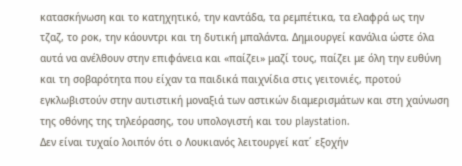κατασκήνωση και το κατηχητικό, την καντάδα, τα ρεμπέτικα, τα ελαφρά ως την τζαζ, το ροκ, την κάουντρι και τη δυτική μπαλάντα. Δημιουργεί κανάλια ώστε όλα αυτά να ανέλθουν στην επιφάνεια και «παίζει» μαζί τους, παίζει με όλη την ευθύνη και τη σοβαρότητα που είχαν τα παιδικά παιχνίδια στις γειτονιές, προτού εγκλωβιστούν στην αυτιστική μοναξιά των αστικών διαμερισμάτων και στη χαύνωση της οθόνης της τηλεόρασης, του υπολογιστή και του playstation.
Δεν είναι τυχαίο λοιπόν ότι ο Λουκιανός λειτουργεί κατ΄ εξοχήν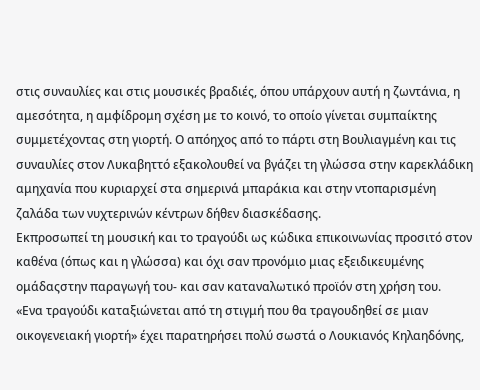στις συναυλίες και στις μουσικές βραδιές, όπου υπάρχουν αυτή η ζωντάνια, η αμεσότητα, η αμφίδρομη σχέση με το κοινό, το οποίο γίνεται συμπαίκτης συμμετέχοντας στη γιορτή. Ο απόηχος από τo πάρτι στη Βουλιαγμένη και τις συναυλίες στον Λυκαβηττό εξακολουθεί να βγάζει τη γλώσσα στην καρεκλάδικη αμηχανία που κυριαρχεί στα σημερινά μπαράκια και στην ντοπαρισμένη ζαλάδα των νυχτερινών κέντρων δήθεν διασκέδασης.
Εκπροσωπεί τη μουσική και το τραγούδι ως κώδικα επικοινωνίας προσιτό στον καθένα (όπως και η γλώσσα) και όχι σαν προνόμιο μιας εξειδικευμένης ομάδαςστην παραγωγή του- και σαν καταναλωτικό προϊόν στη χρήση του.
«Ενα τραγούδι καταξιώνεται από τη στιγμή που θα τραγουδηθεί σε μιαν οικογενειακή γιορτή» έχει παρατηρήσει πολύ σωστά ο Λουκιανός Κηλαηδόνης,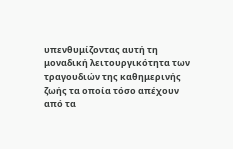υπενθυμίζοντας αυτή τη μοναδική λειτουργικότητα των τραγουδιών της καθημερινής ζωής τα οποία τόσο απέχουν από τα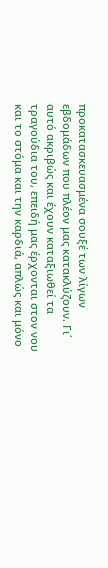προκατασκευασμένα σουξέ των λίγων εβδομάδων που πλέον μας κατακλύζουν. Γι΄ αυτό ακριβώς και έχουν καταξιωθεί τα τραγούδια του, επειδή μας έρχονται στον νου και το στόμα και την καρδιά, απλώς και μόνο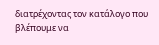διατρέχοντας τον κατάλογο που βλέπουμε να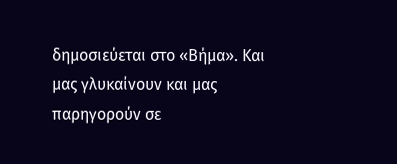δημοσιεύεται στο «Βήμα». Και μας γλυκαίνουν και μας παρηγορούν σε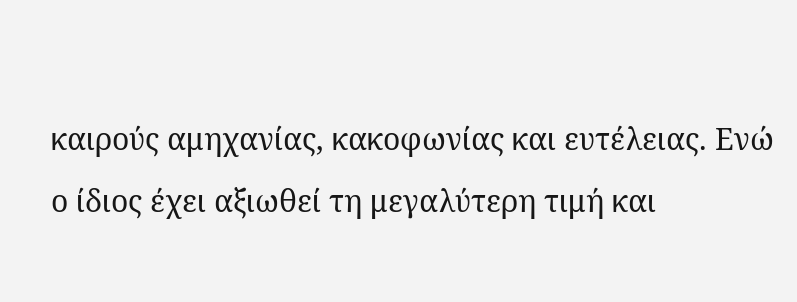καιρούς αμηχανίας, κακοφωνίας και ευτέλειας. Ενώ ο ίδιος έχει αξιωθεί τη μεγαλύτερη τιμή και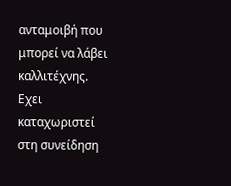ανταμοιβή που μπορεί να λάβει καλλιτέχνης. Εχει καταχωριστεί στη συνείδηση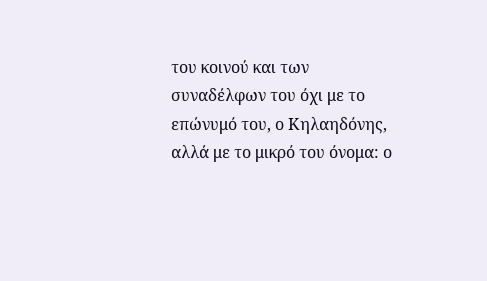του κοινού και των συναδέλφων του όχι με το επώνυμό του, ο Κηλαηδόνης, αλλά με το μικρό του όνομα: ο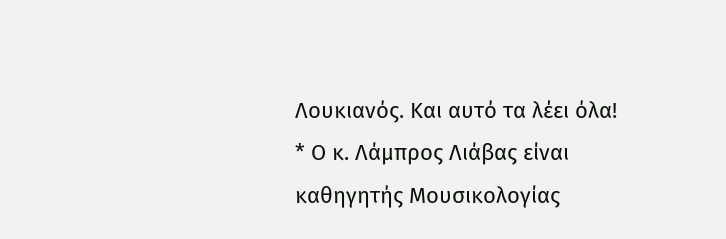Λουκιανός. Και αυτό τα λέει όλα!
* Ο κ. Λάμπρος Λιάβας είναι καθηγητής Μουσικολογίας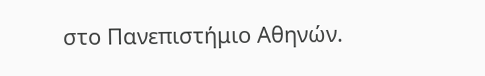στο Πανεπιστήμιο Αθηνών.